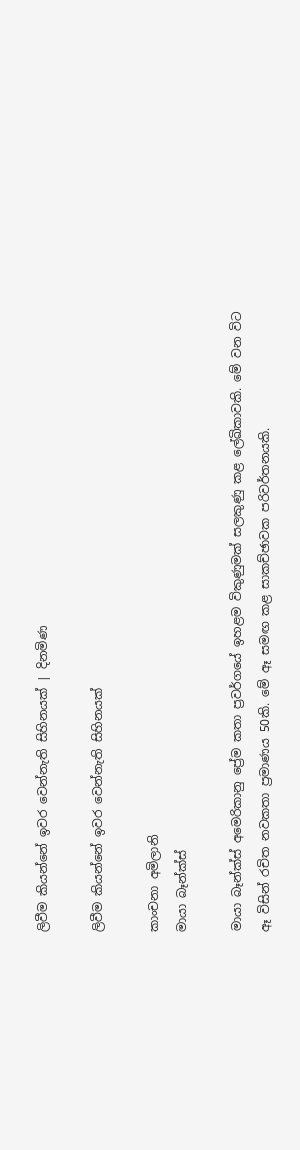ලිවීම කියන්නේ ඉවර වෙන්නැති සිහිනයක් | දිනමිණ

ලිවීම කියන්නේ ඉවර වෙන්නැති සිහිනයක්

කාංචනා අමිලානි
මායා බෑන්ක්ස්

මායා බෑන්ක්ස් අමෙරිකානු ප්‍රේම කතා ප්‍රවර්ගයේ ඉහළම විකුණුමක් සලකුණු කළ ලේඛිකාවකි. මේ වන විට ඈ විසින් රචිත නවකතා ප්‍රමාණය 50කි. මේ ඈ සමඟ කළ සාකච්ඡාවක පරිවර්තනයකි.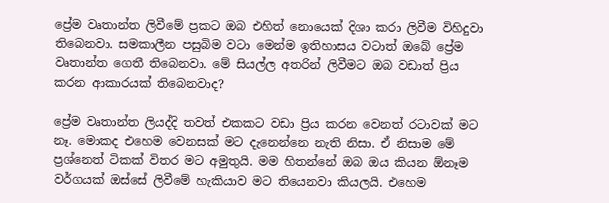ප්‍රේම වෘතාන්ත ලිවීමේ ප්‍රකට ඔබ එහිත් නොයෙක් දිශා කරා ලිවීම විහිදුවා තිබෙනවා. සමකාලීන පසුබිම වටා මෙන්ම ඉතිහාසය වටාත් ඔබේ ප්‍රේම වෘතාන්ත ගෙතී තිබෙනවා. මේ සියල්ල අතරින් ලිවීමට ඔබ වඩාත් ප්‍රිය කරන ආකාරයක් තිබෙනවාද?

ප්‍රේම වෘතාන්ත ලියද්දි තවත් එකකට වඩා ප්‍රිය කරන වෙනත් රටාවක් මට නෑ. මොකද එහෙම වෙනසක් මට දැනෙන්නෙ නැති නිසා. ඒ නිසාම මේ ප්‍රශ්නෙත් ටිකක් විතර මට අමුතුයි. මම හිතන්නේ ඔබ ඔය කියන ඕනෑම වර්ගයක් ඔස්සේ ලිවීමේ හැකියාව මට තියෙනවා කියලයි. එහෙම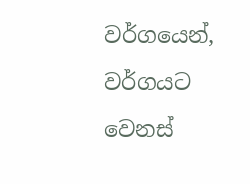වර්ගයෙන්, වර්ගයට වෙනස්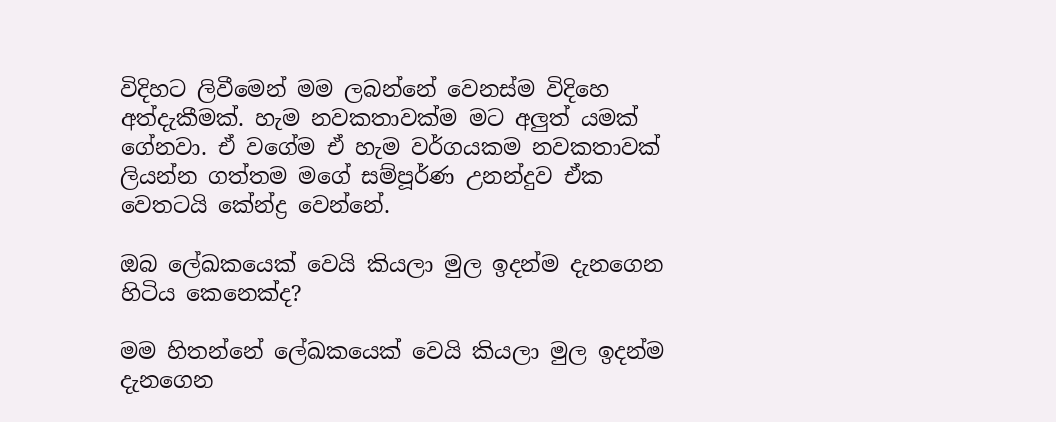විදිහට ලිවීමෙන් මම ලබන්නේ වෙනස්ම විදිහෙ අත්දැකීමක්. හැම නවකතාවක්ම මට අලුත් යමක් ගේනවා. ඒ වගේම ඒ හැම වර්ගයකම නවකතාවක් ලියන්න ගත්තම මගේ සම්පූර්ණ උනන්දුව ඒක වෙතටයි කේන්ද්‍ර වෙන්නේ.

ඔබ ලේඛකයෙක් වෙයි කියලා මුල ඉදන්ම දැනගෙන හිටිය කෙනෙක්ද?

මම හිතන්නේ ලේඛකයෙක් වෙයි කියලා මුල ඉදන්ම දැනගෙන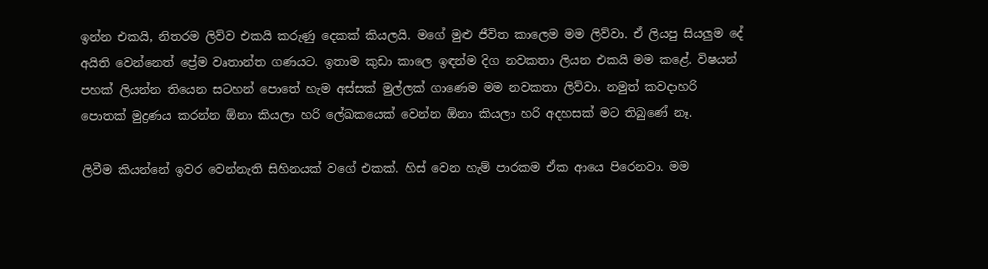ඉන්න එකයි, නිතරම ලිව්ව එකයි කරුණු දෙකක් කියලයි. මගේ මුළු ජීවිත කාලෙම මම ලිව්වා. ඒ ලියපු සියලුම දේ අයිති වෙන්නෙත් ප්‍රේම වෘතාන්ත ගණයට. ඉතාම කුඩා කාලෙ ඉඳන්ම දිග නවකතා ලියන එකයි මම කළේ. විෂයන් පහක් ලියන්න තියෙන සටහන් පොතේ හැම අස්සක් මුල්ලක් ගාණෙම මම නවකතා ලිව්වා. නමුත් කවදාහරි පොතක් මුද්‍රණය කරන්න ඕනා කියලා හරි ලේඛකයෙක් වෙන්න ඕනා කියලා හරි අදහසක් මට තිබුණේ නෑ.

ලිවීම කියන්නේ ඉවර වෙන්නැති සිහිනයක් වගේ එකක්. හිස් වෙන හැම් පාරකම ඒක ආයෙ පිරෙනවා. මම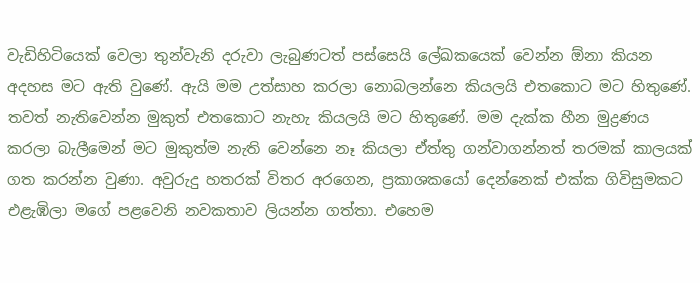වැඩිහිටියෙක් වෙලා තුන්වැනි දරුවා ලැබුණටත් පස්සෙයි ලේඛකයෙක් වෙන්න ඕනා කියන අදහස මට ඇති වුණේ. ඇයි මම උත්සාහ කරලා නොබලන්නෙ කියලයි එතකොට මට හිතුණේ. තවත් නැතිවෙන්න මුකුත් එතකොට නැහැ කියලයි මට හිතුණේ. මම දැක්ක හීන මුද්‍රණය කරලා බැලීමෙන් මට මුකුත්ම නැති වෙන්නෙ නෑ කියලා ඒත්තු ගන්වාගන්නත් තරමක් කාලයක් ගත කරන්න වුණා. අවුරුදු හතරක් විතර අරගෙන, ප්‍රකාශකයෝ දෙන්නෙක් එක්ක ගිවිසුමකට එළැඹිලා මගේ පළවෙනි නවකතාව ලියන්න ගත්තා. එහෙම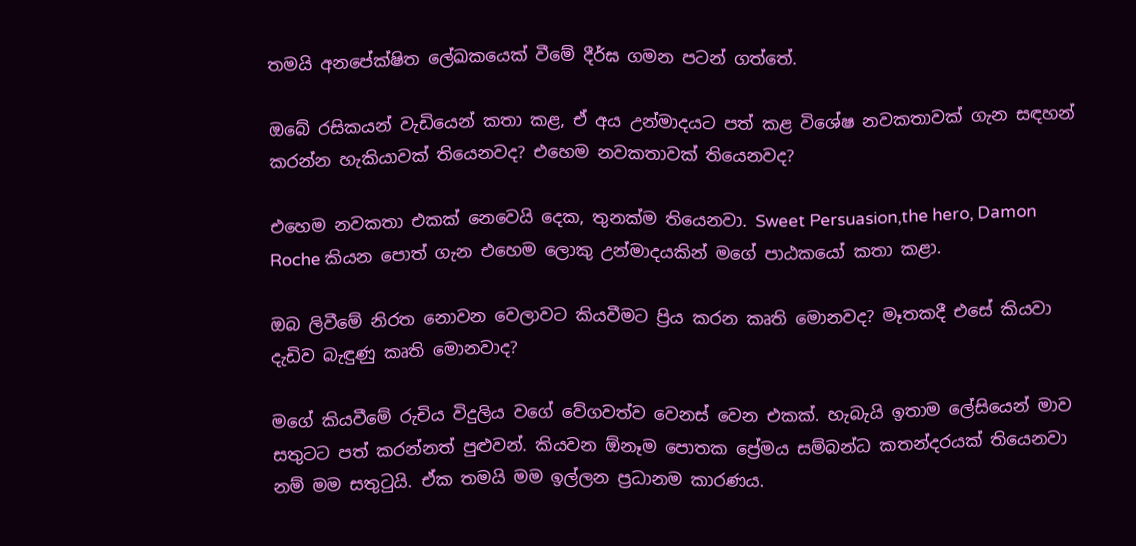තමයි අනපේක්ෂිත ලේඛකයෙක් වීමේ දීර්ඝ ගමන පටන් ගත්තේ.

ඔබේ රසිකයන් වැඩියෙන් කතා කළ, ඒ අය උන්මාදයට පත් කළ විශේෂ නවකතාවක් ගැන සඳහන් කරන්න හැකියාවක් තියෙනවද? එහෙම නවකතාවක් තියෙනවද?

එහෙම නවකතා එකක් නෙවෙයි දෙක, තුනක්ම තියෙනවා. Sweet Persuasion,the hero, Damon Roche කියන පොත් ගැන එහෙම ලොකු උන්මාදයකින් මගේ පාඨකයෝ කතා කළා.

ඔබ ලිවීමේ නිරත නොවන වෙලාවට කියවීමට ප්‍රිය කරන කෘති මොනවද? මෑතකදී එසේ කියවා දැඩිව බැඳුණු කෘති මොනවාද?

මගේ කියවීමේ රුචිය විදුලිය වගේ වේගවත්ව වෙනස් වෙන එකක්. හැබැයි ඉතාම ලේසියෙන් මාව සතුටට පත් කරන්නත් පුළුවන්. කියවන ඕනෑම පොතක ප්‍රේමය සම්බන්ධ කතන්දරයක් තියෙනවා නම් මම සතු‍ටුයි. ඒක තමයි මම ඉල්ලන ප්‍රධානම කාරණය.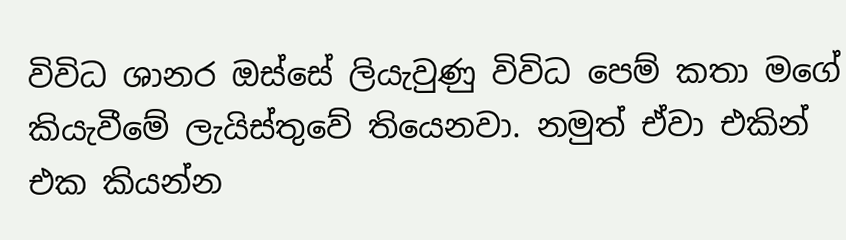විවිධ ශානර ඔස්සේ ලියැවුණු විවිධ පෙම් කතා මගේ කියැවීමේ ලැයිස්තුවේ තියෙනවා. නමුත් ඒවා එකින් එක කියන්න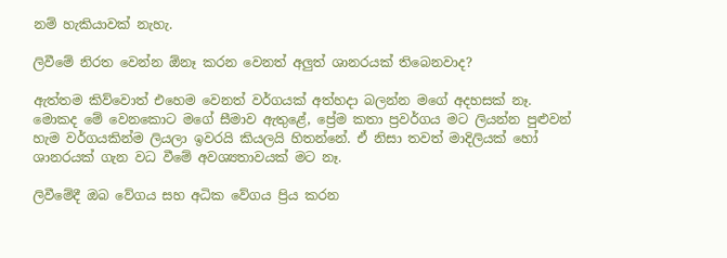නම් හැකියාවක් නැහැ.

ලිවීමේ නිරත වෙන්න ඕනෑ කරන වෙනත් අලුත් ශානරයක් තිබෙනවාද?

ඇත්තම කිව්වොත් එහෙම වෙනත් වර්ගයක් අත්හදා බලන්න මගේ අදහසක් නෑ. මොකද මේ වෙනකොට මගේ සීමාව ඇතුළේ, ප්‍රේම කතා ප්‍රවර්ගය මට ලියන්න පුළුවන් හැම වර්ගයකින්ම ලියලා ඉවරයි කියලයි හිතන්නේ. ඒ නිසා තවත් මාදිලියක් හෝ ශානරයක් ගැන වධ වීමේ අවශ්‍යතාවයක් මට නෑ.

ලිවීමේදී ඔබ වේගය සහ අධික වේගය ප්‍රිය කරන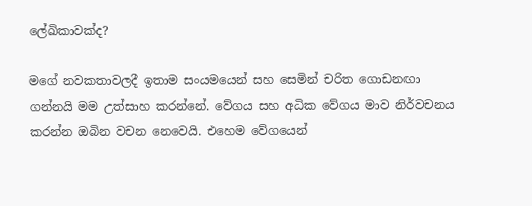ලේඛිකාවක්ද?

මගේ නවකතාවලදී ඉතාම සංයමයෙන් සහ සෙමින් චරිත ගොඩනඟා ගන්නයි මම උත්සාහ කරන්නේ. වේගය සහ අධික වේගය මාව නිර්වචනය කරන්න ඔබින වචන නෙවෙයි. එහෙම වේගයෙන්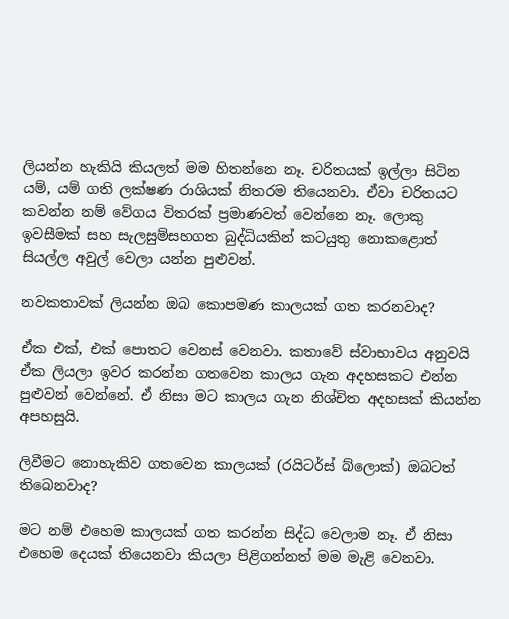ලියන්න හැකියි කියලත් මම හිතන්නෙ නෑ. චරිතයක් ඉල්ලා සිටින යම්, යම් ගති ලක්ෂණ රාශියක් නිතරම තියෙනවා. ඒවා චරිතයට කවන්න නම් වේගය විතරක් ප්‍රමාණවත් වෙන්නෙ නෑ. ලොකු ඉවසීමක් සහ සැලසුම්සහගත බුද්ධියකින් කටයුතු නොකළොත් සියල්ල අවුල් වෙලා යන්න පුළුවන්.

නවකතාවක් ලියන්න ඔබ කොපමණ කාලයක් ගත කරනවාද?

ඒක එක්, එක් පොතට වෙනස් වෙනවා. කතාවේ ස්වාභාවය අනුවයි ඒක ලියලා ඉවර කරන්න ගතවෙන කාලය ගැන අදහසකට එන්න පුළුවන් වෙන්නේ. ඒ නිසා මට කාලය ගැන නිශ්චිත අදහසක් කියන්න අපහසුයි.

ලිවීමට නොහැකිව ගතවෙන කාලයක් (රයිටර්ස් බ්ලොක්) ඔබටත් තිබෙනවාද?

මට නම් එහෙම කාලයක් ගත කරන්න සිද්ධ වෙලාම නෑ. ඒ නිසා එහෙම දෙයක් තියෙනවා කියලා පිළිගන්නත් මම මැළි වෙනවා.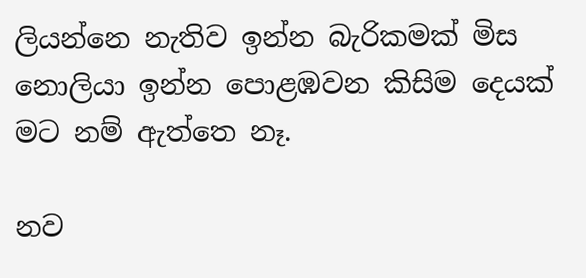ලියන්නෙ නැතිව ඉන්න බැරිකමක් මිස නොලියා ඉන්න පොළඹවන කිසිම දෙයක් මට නම් ඇත්තෙ නෑ.

නව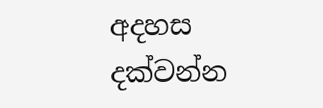අදහස දක්වන්න